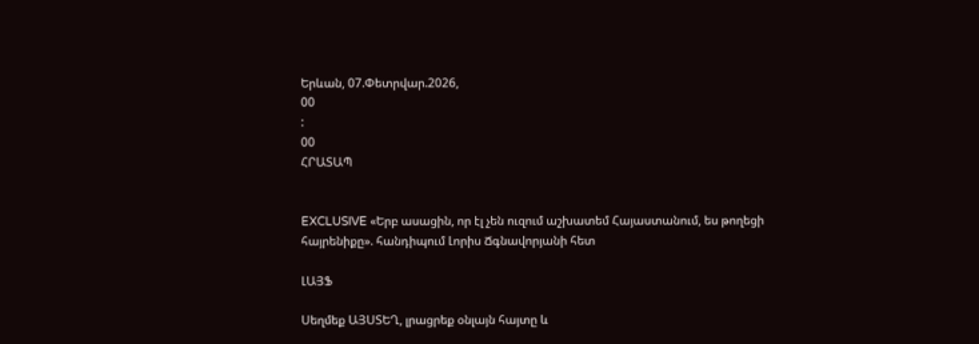Երևան, 07.Փետրվար.2026,
00
:
00
ՀՐԱՏԱՊ


EXCLUSIVE «Երբ ասացին, որ էլ չեն ուզում աշխատեմ Հայաստանում, ես թողեցի հայրենիքը». հանդիպում Լորիս Ճգնավորյանի հետ

ԼԱՅՖ

Սեղմեք ԱՅՍՏԵՂ, լրացրեք օնլայն հայտը և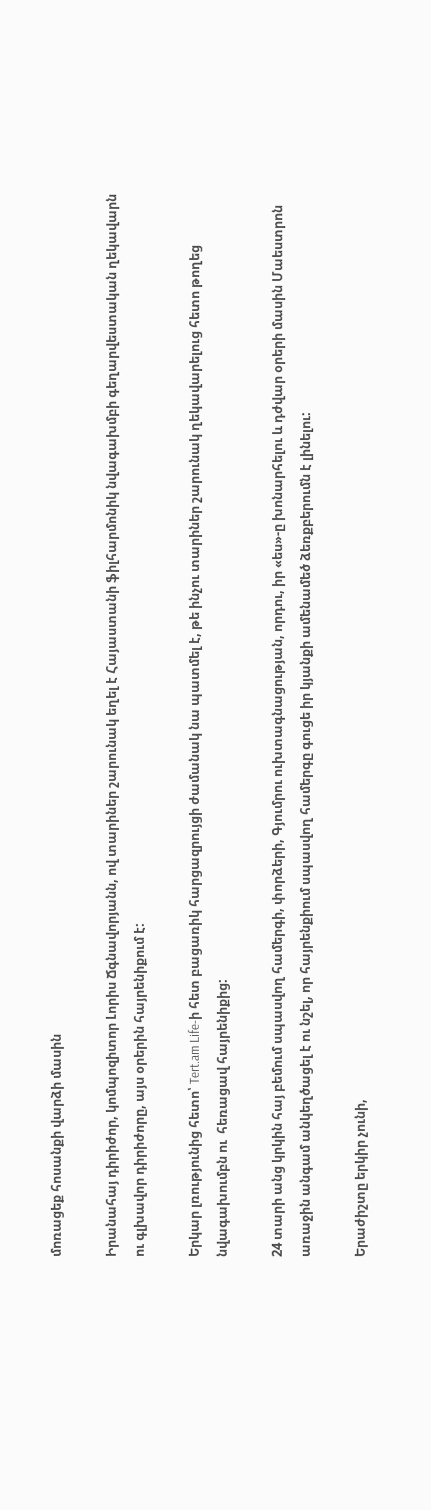մոռացեք հոսանքի վարձի մասին

Իրանահայ դիրիժոր, կոմպոզիտոր Լորիս Ճգնավորյանն, ով տարիներ շարունակ եղել է Հայաստանի ֆիլհարմոնիկ նվագախմբի գեղարվեստական ղեկավարն ու գլխավոր դիրիժորը, այս օրերին հայրենիքում է:

Երկար լռությունից հետո՝ Tert.am Life-ի հետ բացառիկ հարցազրույցի ժամանակ նա պատմել է, թե ինչու տարիներ շարունակ ղեկավարելուց հետո թողեց նվագախումբն ու  հեռացավ հայրենիքից:

24 տարի անց կրկին հայ բեմում սպասվող համերգի, փորձերի, Գյումրու ուխտագնացության, որդու, իր «ես»-ը խոնարհելու և դժվար օրերի մասին Մաեստրոն առաջին անգամ անկեղծացել է ու նշել, որ հայրենքիում սպասվող համերգը գուցե իր կյանքի ամենամեծ ձեռքբերումն է լինելու:

Երաժիշտը երկիր չունի,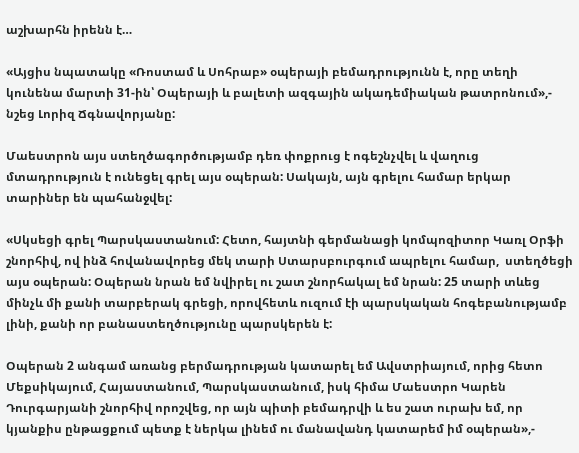աշխարհն իրենն է…

«Այցիս նպատակը «Ռոստամ և Սոհրաբ» օպերայի բեմադրությունն է, որը տեղի կունենա մարտի 31-ին՝ Օպերայի և բալետի ազգային ակադեմիական թատրոնում»,- նշեց Լորիզ Ճգնավորյանը:

Մաեստրոն այս ստեղծագործությամբ դեռ փոքրուց է ոգեշնչվել և վաղուց մտադրություն է ունեցել գրել այս օպերան: Սակայն, այն գրելու համար երկար տարիներ են պահանջվել:

«Սկսեցի գրել Պարսկաստանում: Հետո, հայտնի գերմանացի կոմպոզիտոր Կառլ Օրֆի շնորհիվ, ով ինձ հովանավորեց մեկ տարի Ստարսբուրգում ապրելու համար,  ստեղծեցի այս օպերան: Օպերան նրան եմ նվիրել ու շատ շնորհակալ եմ նրան: 25 տարի տևեց մինչև մի քանի տարբերակ գրեցի, որովհետև ուզում էի պարսկական հոգեբանությամբ լինի, քանի որ բանաստեղծությունը պարսկերեն է:

Օպերան 2 անգամ առանց բերմադրության կատարել եմ Ավստրիայում, որից հետո Մեքսիկայում, Հայաստանում, Պարսկաստանում, իսկ հիմա Մաեստրո Կարեն Դուրգարյանի շնորհիվ որոշվեց, որ այն պիտի բեմադրվի և ես շատ ուրախ եմ, որ կյանքիս ընթացքում պետք է ներկա լինեմ ու մանավանդ կատարեմ իմ օպերան»,-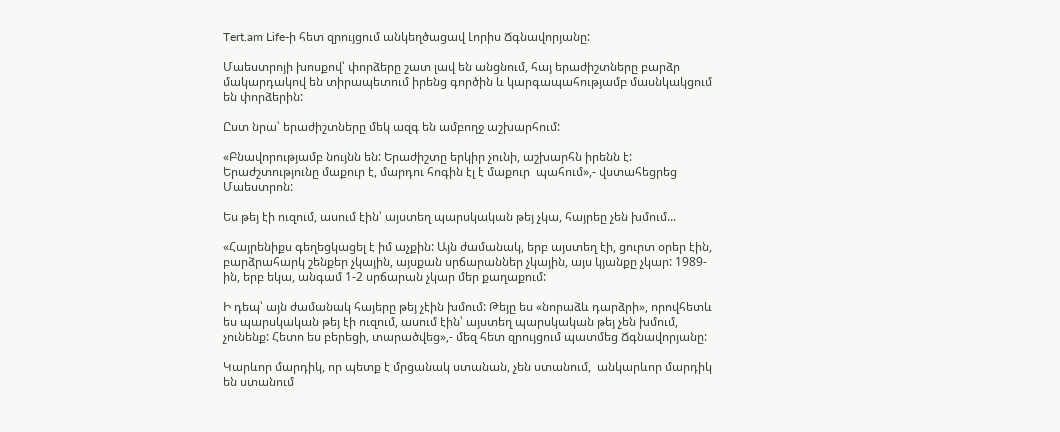Tert.am Life-ի հետ զրույցում անկեղծացավ Լորիս Ճգնավորյանը:

Մաեստրոյի խոսքով՝ փորձերը շատ լավ են անցնում, հայ երաժիշտները բարձր մակարդակով են տիրապետում իրենց գործին և կարգապահությամբ մասնկակցում են փորձերին:

Ըստ նրա՝ երաժիշտները մեկ ազգ են ամբողջ աշխարհում:

«Բնավորությամբ նույնն են: Երաժիշտը երկիր չունի, աշխարհն իրենն է: Երաժշտությունը մաքուր է, մարդու հոգին էլ է մաքուր  պահում»,- վստահեցրեց Մաեստրոն:

Ես թեյ էի ուզում, ասում էին՝ այստեղ պարսկական թեյ չկա, հայրեը չեն խմում...

«Հայրենիքս գեղեցկացել է իմ աչքին: Այն ժամանակ, երբ այստեղ էի, ցուրտ օրեր էին, բարձրահարկ շենքեր չկային, այսքան սրճարաններ չկային, այս կյանքը չկար: 1989-ին, երբ եկա, անգամ 1-2 սրճարան չկար մեր քաղաքում:

Ի դեպ՝ այն ժամանակ հայերը թեյ չէին խմում: Թեյը ես «նորաձև դարձրի», որովհետև ես պարսկական թեյ էի ուզում, ասում էին՝ այստեղ պարսկական թեյ չեն խմում, չունենք: Հետո ես բերեցի, տարածվեց»,- մեզ հետ զրույցում պատմեց Ճգնավորյանը:

Կարևոր մարդիկ, որ պետք է մրցանակ ստանան, չեն ստանում,  անկարևոր մարդիկ են ստանում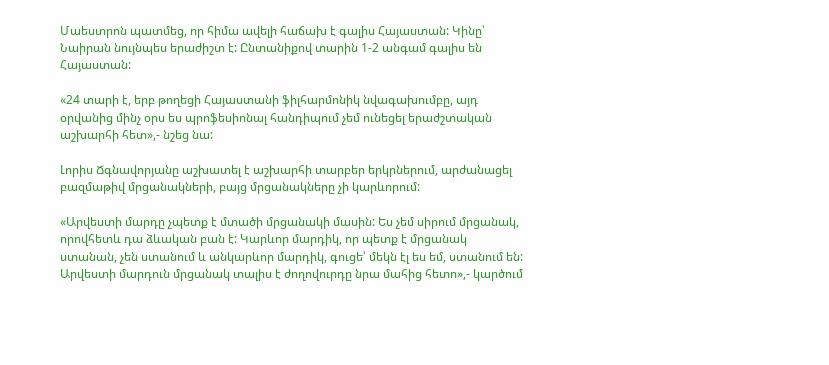Մաեստրոն պատմեց, որ հիմա ավելի հաճախ է գալիս Հայաստան: Կինը՝ Նաիրան նույնպես երաժիշտ է: Ընտանիքով տարին 1-2 անգամ գալիս են Հայաստան:

«24 տարի է, երբ թողեցի Հայաստանի ֆիլհարմոնիկ նվագախումբը, այդ օրվանից մինչ օրս ես պրոֆեսիոնալ հանդիպում չեմ ունեցել երաժշտական աշխարհի հետ»,- նշեց նա:

Լորիս Ճգնավորյանը աշխատել է աշխարհի տարբեր երկրներում, արժանացել բազմաթիվ մրցանակների, բայց մրցանակները չի կարևորում:

«Արվեստի մարդը չպետք է մտածի մրցանակի մասին: Ես չեմ սիրում մրցանակ, որովհետև դա ձևական բան է: Կարևոր մարդիկ, որ պետք է մրցանակ ստանան, չեն ստանում և անկարևոր մարդիկ, գուցե՝ մեկն էլ ես եմ, ստանում են: Արվեստի մարդուն մրցանակ տալիս է ժողովուրդը նրա մահից հետո»,- կարծում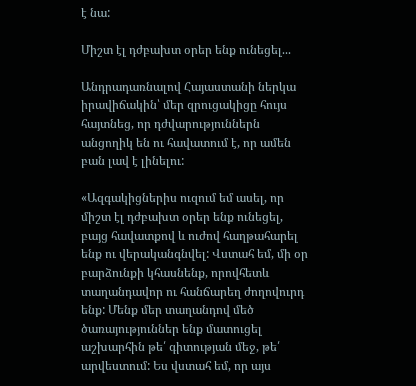է նա:

Միշտ էլ դժբախտ օրեր ենք ունեցել...

Անդրադառնալով Հայաստանի ներկա իրավիճակին՝ մեր զրուցակիցը հույս հայտնեց, որ դժվարություններն անցողիկ են ու հավատում է, որ ամեն բան լավ է լինելու:

«Ազգակիցներիս ուզում եմ ասել, որ միշտ էլ դժբախտ օրեր ենք ունեցել, բայց հավատքով և ուժով հաղթահարել  ենք ու վերականգնվել: Վստահ եմ, մի օր բարձունքի կհասնենք, որովհետև տաղանդավոր ու հանճարեղ ժողովուրդ ենք: Մենք մեր տաղանդով մեծ ծառայություններ ենք մատուցել աշխարհին թե՛ գիտության մեջ, թե՛ արվեստում: Ես վստահ եմ, որ այս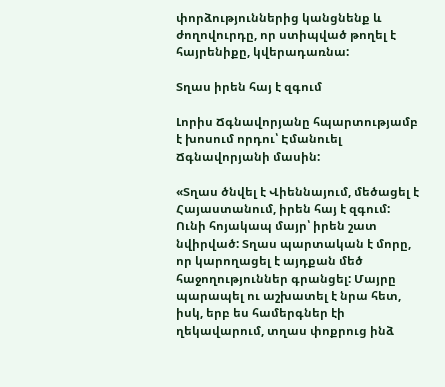փորձություններից կանցնենք և ժողովուրդը, որ ստիպված թողել է հայրենիքը, կվերադառնա:

Տղաս իրեն հայ է զգում

Լորիս Ճգնավորյանը հպարտությամբ է խոսում որդու՝ Էմանուել Ճգնավորյանի մասին:

«Տղաս ծնվել է Վիեննայում, մեծացել է Հայաստանում, իրեն հայ է զգում: Ունի հոյակապ մայր՝ իրեն շատ նվիրված: Տղաս պարտական է մորը, որ կարողացել է այդքան մեծ հաջողություններ գրանցել: Մայրը պարապել ու աշխատել է նրա հետ, իսկ, երբ ես համերգներ էի ղեկավարում, տղաս փոքրուց ինձ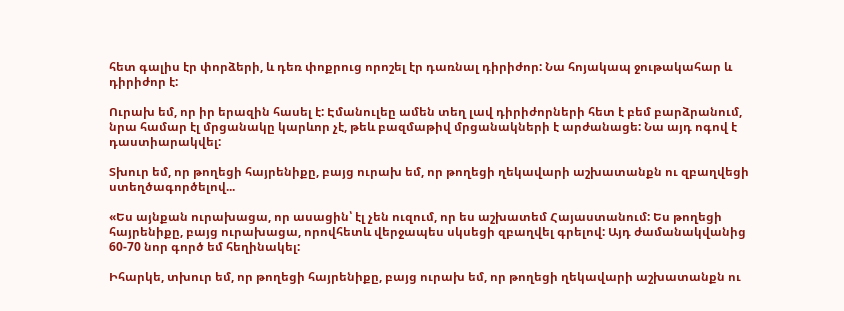հետ գալիս էր փորձերի, և դեռ փոքրուց որոշել էր դառնալ դիրիժոր: Նա հոյակապ ջութակահար և դիրիժոր է:

Ուրախ եմ, որ իր երազին հասել է: Էմանուլեը ամեն տեղ լավ դիրիժորների հետ է բեմ բարձրանում, նրա համար էլ մրցանակը կարևոր չէ, թեև բազմաթիվ մրցանակների է արժանացե: Նա այդ ոգով է դաստիարակվել:

Տխուր եմ, որ թողեցի հայրենիքը, բայց ուրախ եմ, որ թողեցի ղեկավարի աշխատանքն ու զբաղվեցի ստեղծագործելով...

«Ես այնքան ուրախացա, որ ասացին՝ էլ չեն ուզում, որ ես աշխատեմ Հայաստանում: Ես թողեցի հայրենիքը, բայց ուրախացա, որովհետև վերջապես սկսեցի զբաղվել գրելով: Այդ ժամանակվանից 60-70 նոր գործ եմ հեղինակել:

Իհարկե, տխուր եմ, որ թողեցի հայրենիքը, բայց ուրախ եմ, որ թողեցի ղեկավարի աշխատանքն ու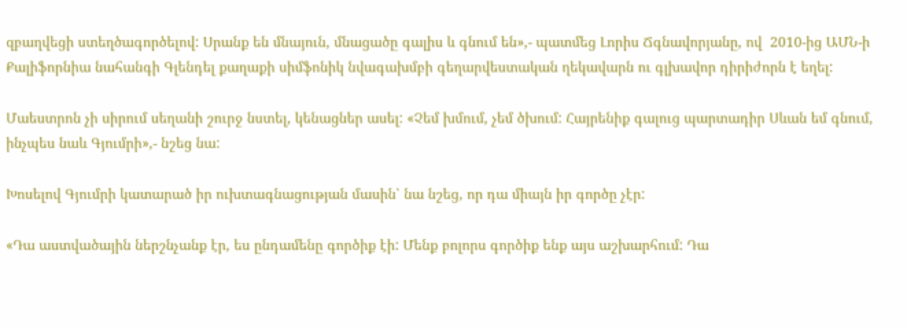զբաղվեցի ստեղծագործելով: Սրանք են մնայուն, մնացածը գալիս և գնում են»,- պատմեց Լորիս Ճգնավորյանը, ով  2010-ից ԱՄՆ-ի Քալիֆորնիա նահանգի Գլենդել քաղաքի սիմֆոնիկ նվագախմբի գեղարվեստական ղեկավարն ու գլխավոր դիրիժորն է եղել:

Մաեստրոն չի սիրում սեղանի շուրջ նստել, կենացներ ասել: «Չեմ խմում, չեմ ծխում: Հայրենիք գալուց պարտադիր Սևան եմ գնում, ինչպես նաև Գյումրի»,- նշեց նա:

Խոսելով Գյումրի կատարած իր ուխտագնացության մասին՝ նա նշեց, որ դա միայն իր գործը չէր:

«Դա աստվածային ներշնչանք էր, ես ընդամենը գործիք էի: Մենք բոլորս գործիք ենք այս աշխարհում: Դա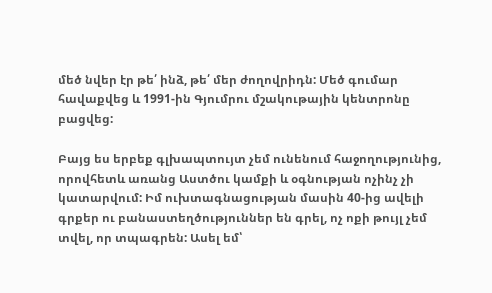մեծ նվեր էր թե՛ ինձ, թե՛ մեր ժողովրիդն: Մեծ գումար հավաքվեց և 1991-ին Գյումրու մշակութային կենտրոնը բացվեց:

Բայց ես երբեք գլխապտույտ չեմ ունենում հաջողությունից, որովհետև առանց Աստծու կամքի և օգնության ոչինչ չի կատարվում: Իմ ուխտագնացության մասին 40-ից ավելի գրքեր ու բանաստեղծություններ են գրել, ոչ ոքի թույլ չեմ տվել, որ տպագրեն: Ասել եմ՝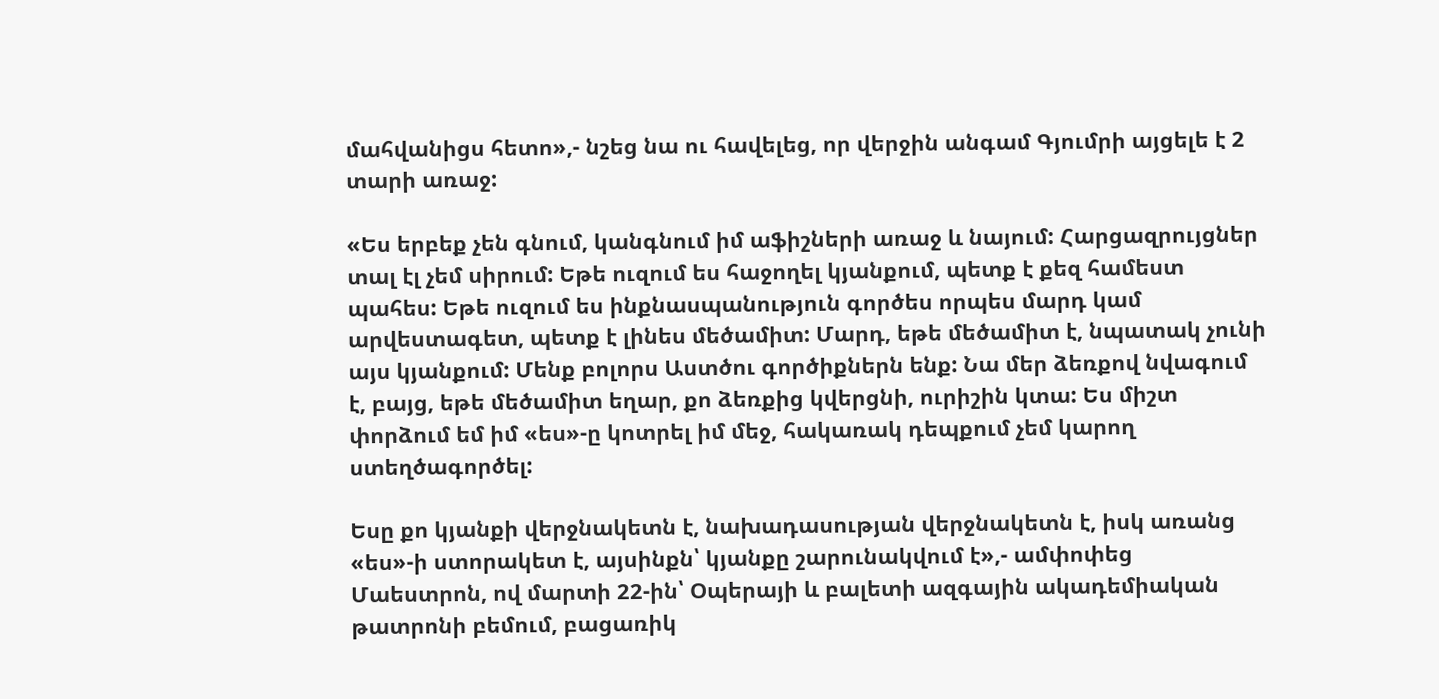մահվանիցս հետո»,- նշեց նա ու հավելեց, որ վերջին անգամ Գյումրի այցելե է 2 տարի առաջ:

«Ես երբեք չեն գնում, կանգնում իմ աֆիշների առաջ և նայում: Հարցազրույցներ տալ էլ չեմ սիրում: Եթե ուզում ես հաջողել կյանքում, պետք է քեզ համեստ պահես: Եթե ուզում ես ինքնասպանություն գործես որպես մարդ կամ արվեստագետ, պետք է լինես մեծամիտ: Մարդ, եթե մեծամիտ է, նպատակ չունի այս կյանքում: Մենք բոլորս Աստծու գործիքներն ենք: Նա մեր ձեռքով նվագում է, բայց, եթե մեծամիտ եղար, քո ձեռքից կվերցնի, ուրիշին կտա: Ես միշտ փորձում եմ իմ «ես»-ը կոտրել իմ մեջ, հակառակ դեպքում չեմ կարող ստեղծագործել:

Եսը քո կյանքի վերջնակետն է, նախադասության վերջնակետն է, իսկ առանց «ես»-ի ստորակետ է, այսինքն՝ կյանքը շարունակվում է»,- ամփոփեց Մաեստրոն, ով մարտի 22-ին՝ Օպերայի և բալետի ազգային ակադեմիական թատրոնի բեմում, բացառիկ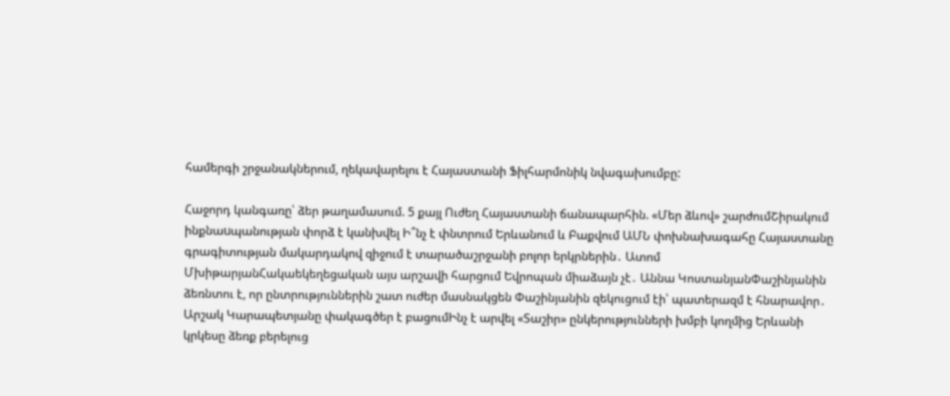համերգի շրջանակներում, ղեկավարելու է Հայաստանի Ֆիլհարմոնիկ նվագախումբը:

Հաջորդ կանգառը՝ ձեր թաղամասում. 5 քայլ Ուժեղ Հայաստանի ճանապարհին. «Մեր ձևով» շարժումՇիրակում ինքնաuպանության փորձ է կանխվել Ի՞նչ է փնտրում Երևանում և Բաքվում ԱՄՆ փոխնախագահը Հայաստանը գրագիտության մակարդակով զիջում է տարածաշրջանի բոլոր երկրներին․ Ատոմ ՄխիթարյանՀակաեկեղեցական այս արշավի հարցում Եվրոպան միաձայն չէ․ Աննա ԿոստանյանՓաշինյանին ձեռնտու է, որ ընտրություններին շատ ուժեր մասնակցեն Փաշինյանին զեկուցում էի՝ պատերազմ է հնարավոր․ Արշակ Կարապետյանը փակագծեր է բացումԻնչ է արվել «Տաշիր» ընկերությունների խմբի կողմից Երևանի կրկեսը ձեռք բերելուց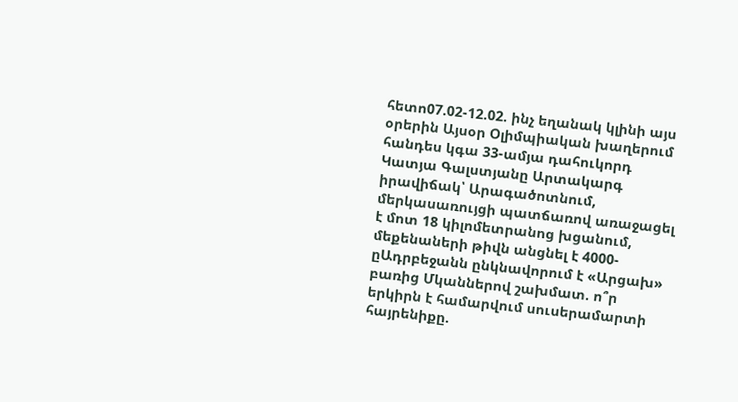հետո07.02-12.02. ինչ եղանակ կլինի այս օրերին Այսօր Օլիմպիական խաղերում հանդես կգա 33-ամյա դահուկորդ Կատյա Գալստյանը Արտակարգ իրավիճակ՝ Արագածոտնում, մերկասառույցի պատճառով առաջացել է մոտ 18 կիլոմետրանոց խցանում, մեքենաների թիվն անցնել է 4000-ըԱդրբեջանն ընկնավորում է «Արցախ» բառից Մկաններով շախմատ. ո՞ր երկիրն է համարվում սուսերամարտի հայրենիքը.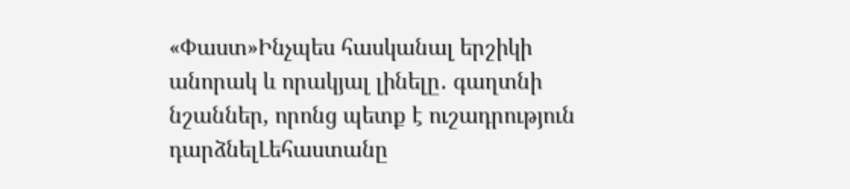«Փաստ»Ինչպես հասկանալ երշիկի անորակ և որակյալ լինելը․ գաղտնի նշաններ, որոնց պետք է ուշադրություն դարձնելԼեհաստանը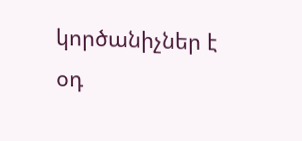կործանիչներ է օդ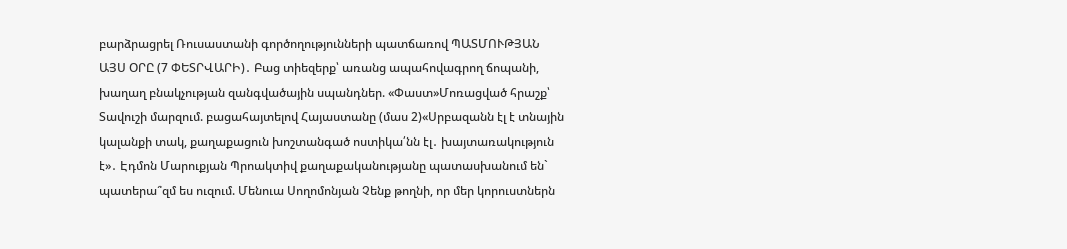բարձրացրել Ռուսաստանի գործողությունների պատճառով ՊԱՏՄՈՒԹՅԱՆ ԱՅՍ ՕՐԸ (7 ՓԵՏՐՎԱՐԻ)․ Բաց տիեզերք՝ առանց ապահովագրող ճոպանի, խաղաղ բնակչության զանգվածային սպանդներ. «Փաստ»Մոռացված հրաշք՝ Տավուշի մարզում. բացահայտելով Հայաստանը (մաս 2)«Սրբազանն էլ է տնային կալանքի տակ, քաղաքացուն խոշտանգած ոստիկա՛նն էլ․ խայտառակություն է»․ Էդմոն Մարուքյան Պրոակտիվ քաղաքականությանը պատասխանում են` պատերա՞զմ ես ուզում. Մենուա Սողոմոնյան Չենք թողնի, որ մեր կորուստներն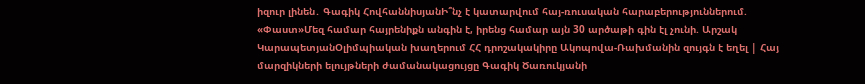իզուր լինեն․ Գագիկ ՀովհաննիսյանԻ՞նչ է կատարվում հայ-ռուսական հարաբերություններում. «Փաստ»Մեզ համար հայրենիքն անգին է, իրենց համար այն 30 արծաթի գին էլ չունի. Արշակ ԿարապետյանՕլիմպիական խաղերում ՀՀ դրոշակակիրը Ակոպովա-Ռախմանին զույգն է եղել | Հայ մարզիկների ելույթների ժամանակացույցը Գագիկ Ծառուկյանի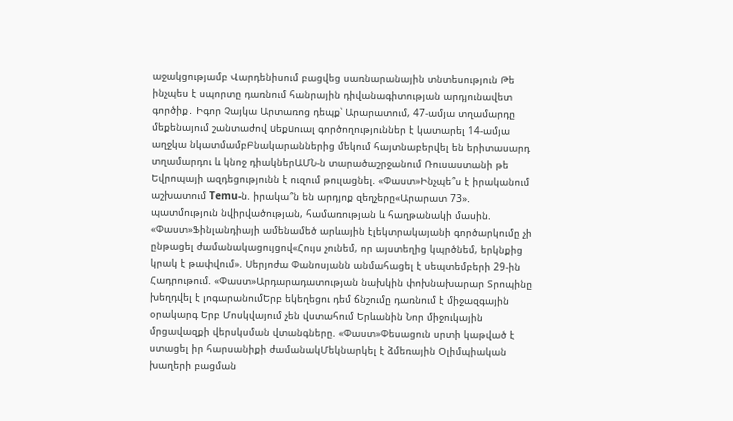աջակցությամբ Վարդենիսում բացվեց սառնարանային տնտեսություն Թե ինչպես է սպորտը դառնում հանրային դիվանագիտության արդյունավետ գործիք․ Իգոր Չայկա Արտառոց դեպք՝ Արարատում, 47-ամյա տղամարդը մեքենայում շանտաժով uեքuուալ գործողություններ է կատարել 14-ամյա աղջկա նկատմամբԲնակարաններից մեկում հայտնաբերվել են երիտասարդ տղամարդու և կնոջ դիակներԱՄՆ-ն տարածաշրջանում Ռուսաստանի թե Եվրոպայի ազդեցությունն է ուզում թուլացնել. «Փաստ»Ինչպե՞ս է իրականում աշխատում Temu-ն. իրակա՞ն են արդյոք զեղչերը«Արարատ 73». պատմություն նվիրվածության, համառության և հաղթանակի մասին. «Փաստ»Ֆինլանդիայի ամենամեծ արևային էլեկտրակայանի գործարկումը չի ընթացել ժամանակացույցով«Հույս չունեմ, որ այստեղից կպրծնեմ, երկնքից կրակ է թափվում». Սերյոժա Փանոսյանն անմահացել է սեպտեմբերի 29-ին Հադրութում. «Փաստ»Արդարադատության նախկին փոխնախարար Տրոպինը խեղդվել է լոգարանումԵրբ եկեղեցու դեմ ճնշումը դառնում է միջազգային օրակարգ Երբ Մոսկվայում չեն վստահում Երևանին Նոր միջուկային մրցավազքի վերսկսման վտանգները. «Փաստ»Փեսացուն սրտի կաթված է ստացել իր հարսանիքի ժամանակՄեկնարկել է ձմեռային Օլիմպիական խաղերի բացման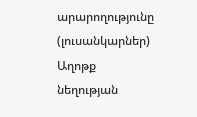արարողությունը (լուսանկարներ) Աղոթք նեղության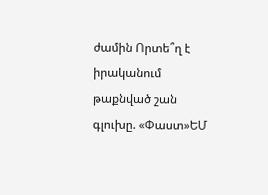ժամին Որտե՞ղ է իրականում թաքնված շան գլուխը. «Փաստ»ԵՄ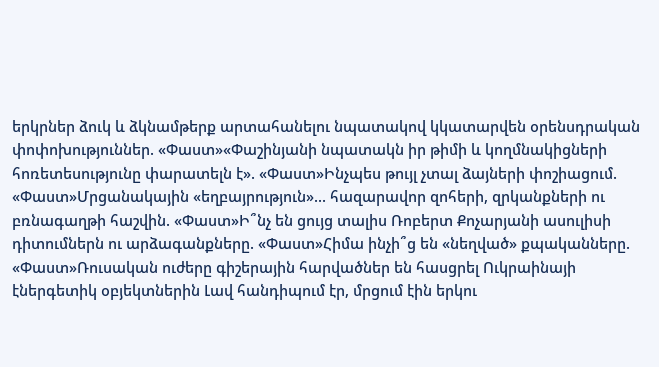երկրներ ձուկ և ձկնամթերք արտահանելու նպատակով կկատարվեն օրենսդրական փոփոխություններ. «Փաստ»«Փաշինյանի նպատակն իր թիմի և կողմնակիցների հոռետեսությունը փարատելն է». «Փաստ»Ինչպես թույլ չտալ ձայների փոշիացում. «Փաստ»Մրցանակային «եղբայրություն»... հազարավոր զոհերի, զրկանքների ու բռնագաղթի հաշվին. «Փաստ»Ի՞նչ են ցույց տալիս Ռոբերտ Քոչարյանի ասուլիսի դիտումներն ու արձագանքները. «Փաստ»Հիմա ինչի՞ց են «նեղված» քպականները. «Փաստ»Ռուսական ուժերը գիշերային հարվածներ են հասցրել Ուկրաինայի էներգետիկ օբյեկտներին Լավ հանդիպում էր, մրցում էին երկու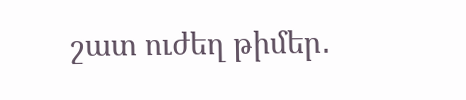շատ ուժեղ թիմեր․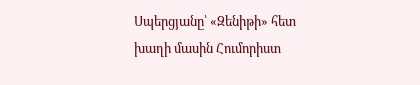Սպերցյանը՝ «Զենիթի» հետ խաղի մասին Հումորիստ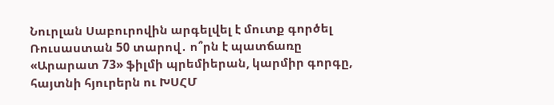Նուրլան Սաբուրովին արգելվել է մուտք գործել Ռուսաստան 50 տարով․ ո՞րն է պատճառը «Արարատ 73» ֆիլմի պրեմիերան, կարմիր գորգը, հայտնի հյուրերն ու ԽՍՀՄ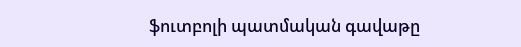ֆուտբոլի պատմական գավաթը